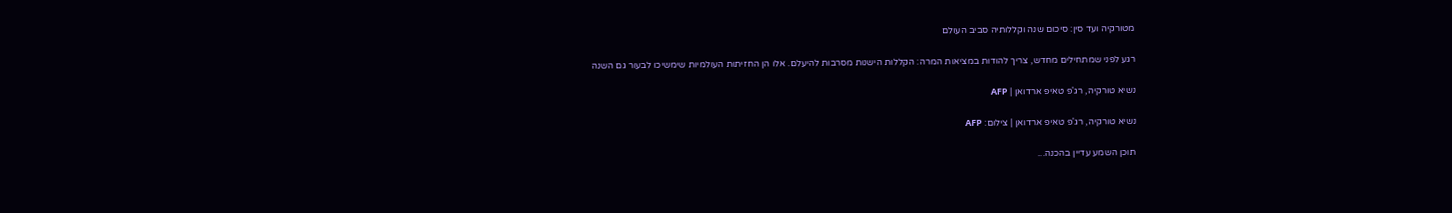מטורקיה ועד סין: סיכום שנה וקללותיה סביב העולם

רגע לפני שמתחילים מחדש, צריך להודות במציאות המרה: הקללות הישנות מסרבות להיעלם. אלו הן החזיתות העולמיות שימשיכו לבעור גם השנה

נשיא טורקיה, רג'פ טאיפ ארדואן | AFP

נשיא טורקיה, רג'פ טאיפ ארדואן | צילום: AFP

תוכן השמע עדיין בהכנה...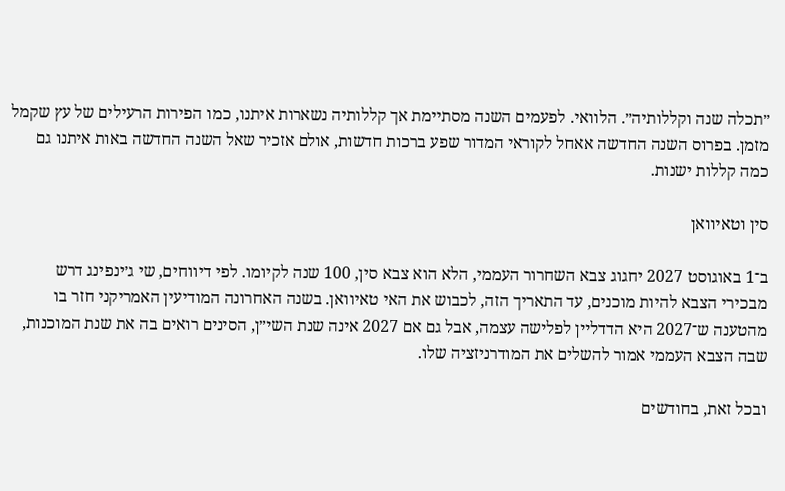״תכלה שנה וקללותיה״. הלוואי. לפעמים השנה מסתיימת אך קללותיה נשארות איתנו, כמו הפירות הרעילים של עץ שקמל מזמן. בפרוס השנה החדשה אאחל לקוראי המדור שפע ברכות חדשות, אולם אזכיר שאל השנה החדשה באות איתנו גם כמה קללות ישנות.

סין וטאיוואן

ב־1 באוגוסט 2027 יחגוג צבא השחרור העממי, הלא הוא צבא סין, 100 שנה לקיומו. לפי דיווחים, שי ג׳ינפינג דרש מבכירי הצבא להיות מוכנים, עד התאריך הזה, לכבוש את האי טאיוואן. בשנה האחרונה המודיעין האמריקני חזר בו מהטענה ש־2027 היא הדדליין לפלישה עצמה, אבל גם אם 2027 אינה שנת השי״ן, הסינים רואים בה את שנת המוכנות, שבה הצבא העממי אמור להשלים את המודרניזציה שלו.

ובכל זאת, בחודשים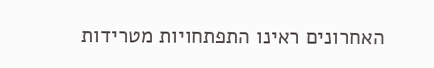האחרונים ראינו התפתחויות מטרידות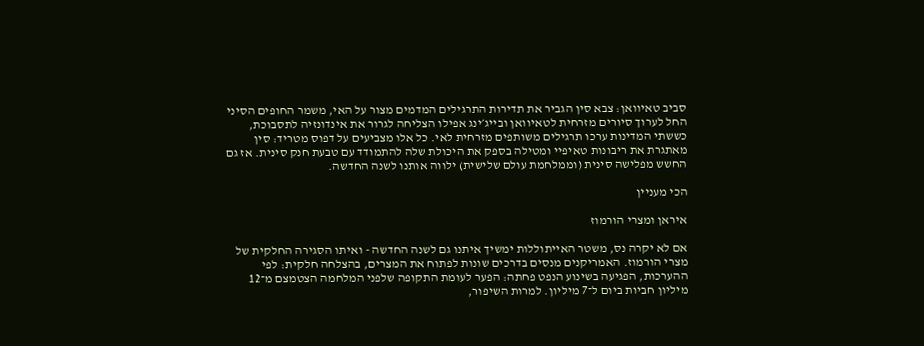סביב טאיוואן: צבא סין הגביר את תדירות התרגילים המדמים מצור על האי, משמר החופים הסיני החל לערוך סיורים מזרחית לטאיוואן ובייג׳ינג אפילו הצליחה לגרור את אינדונזיה לתסבוכת, כששתי המדינות ערכו תרגילים משותפים מזרחית לאי. כל אלו מצביעים על דפוס מטריד: סין מאתגרת את ריבונות טאיפיי ומטילה בספק את היכולת שלה להתמודד עם טבעת חנק סינית. אז גם החשש מפלישה סינית (וממלחמת עולם שלישית) ילווה אותנו לשנה החדשה.

הכי מעניין

איראן ומצרי הורמוז

אם לא יקרה נס, משטר האייתוללות ימשיך איתנו גם לשנה החדשה - ואיתו הסגירה החלקית של מצרי הורמוז. האמריקנים מנסים בדרכים שונות לפתוח את המצרים, בהצלחה חלקית: לפי ההערכות, הפגיעה בשינוע הנפט פחתה: הפער לעומת התקופה שלפני המלחמה הצטמצם מ־12 מיליון חביות ביום ל־7 מיליון. למרות השיפור,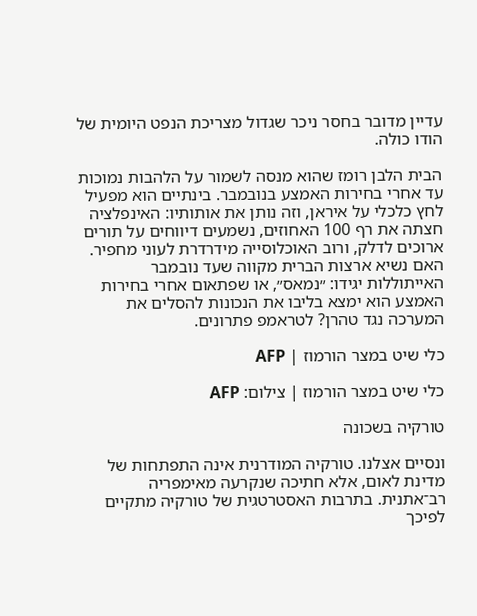עדיין מדובר בחסר ניכר שגדול מצריכת הנפט היומית של הודו כולה.

הבית הלבן רומז שהוא מנסה לשמור על הלהבות נמוכות עד אחרי בחירות האמצע בנובמבר. בינתיים הוא מפעיל לחץ כלכלי על איראן, וזה נותן את אותותיו: האינפלציה חצתה את רף 100 האחוזים, נשמעים דיווחים על תורים ארוכים לדלק, ורוב האוכלוסייה מידרדרת לעוני מחפיר. האם נשיא ארצות הברית מקווה שעד נובמבר האייתוללות יגידו: ״נמאס״, או שפתאום אחרי בחירות האמצע הוא ימצא בליבו את הנכונות להסלים את המערכה נגד טהרן? לטראמפ פתרונים.

כלי שיט במצר הורמוז | AFP

כלי שיט במצר הורמוז | צילום: AFP

טורקיה בשכונה

ונסיים אצלנו. טורקיה המודרנית אינה התפתחות של מדינת לאום, אלא חתיכה שנקרעה מאימפריה רב־אתנית. בתרבות האסטרטגית של טורקיה מתקיים לפיכך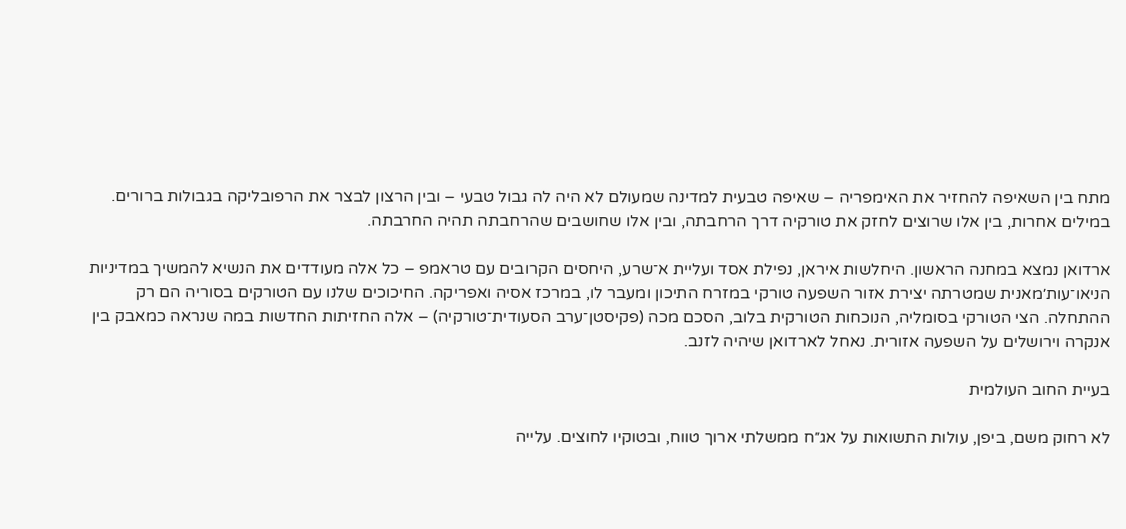מתח בין השאיפה להחזיר את האימפריה – שאיפה טבעית למדינה שמעולם לא היה לה גבול טבעי – ובין הרצון לבצר את הרפובליקה בגבולות ברורים. במילים אחרות, בין אלו שרוצים לחזק את טורקיה דרך הרחבתה, ובין אלו שחושבים שהרחבתה תהיה החרבתה.

ארדואן נמצא במחנה הראשון. היחלשות איראן, נפילת אסד ועליית א־שרע, היחסים הקרובים עם טראמפ – כל אלה מעודדים את הנשיא להמשיך במדיניות הניאו־עות׳מאנית שמטרתה יצירת אזור השפעה טורקי במזרח התיכון ומעבר לו, במרכז אסיה ואפריקה. החיכוכים שלנו עם הטורקים בסוריה הם רק ההתחלה. הצי הטורקי בסומליה, הנוכחות הטורקית בלוב, הסכם מכה (פקיסטן־ערב הסעודית־טורקיה) – אלה החזיתות החדשות במה שנראה כמאבק בין אנקרה וירושלים על השפעה אזורית. נאחל לארדואן שיהיה לזנב.

בעיית החוב העולמית

לא רחוק משם, ביפן, עולות התשואות על אג״ח ממשלתי ארוך טווח, ובטוקיו לחוצים. עלייה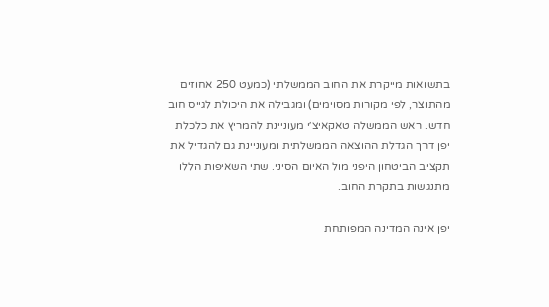בתשואות מייקרת את החוב הממשלתי (כמעט 250 אחוזים מהתוצר, לפי מקורות מסוימים) ומגבילה את היכולת לגייס חוב חדש. ראש הממשלה טאקאיצ׳י מעוניינת להמריץ את כלכלת יפן דרך הגדלת ההוצאה הממשלתית ומעוניינת גם להגדיל את תקציב הביטחון היפני מול האיום הסיני. שתי השאיפות הללו מתנגשות בתקרת החוב.

יפן אינה המדינה המפותחת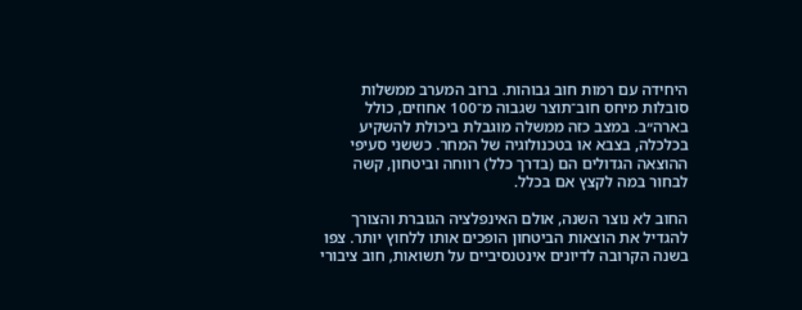היחידה עם רמות חוב גבוהות. ברוב המערב ממשלות סובלות מיחס חוב־תוצר שגבוה מ־100 אחוזים, כולל בארה״ב. במצב כזה ממשלה מוגבלת ביכולת להשקיע בכלכלה, בצבא או בטכנולוגיה של המחר. כששני סעיפי ההוצאה הגדולים הם (בדרך כלל) רווחה וביטחון, קשה לבחור במה לקצץ אם בכלל.

החוב לא נוצר השנה, אולם האינפלציה הגוברת והצורך להגדיל את הוצאות הביטחון הופכים אותו ללחוץ יותר. צפו בשנה הקרובה לדיונים אינטנסיביים על תשואות, חוב ציבורי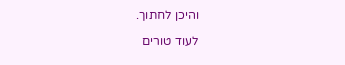והיכן לחתוך.

לעוד טורים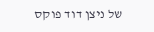של ניצן דוד פוקס